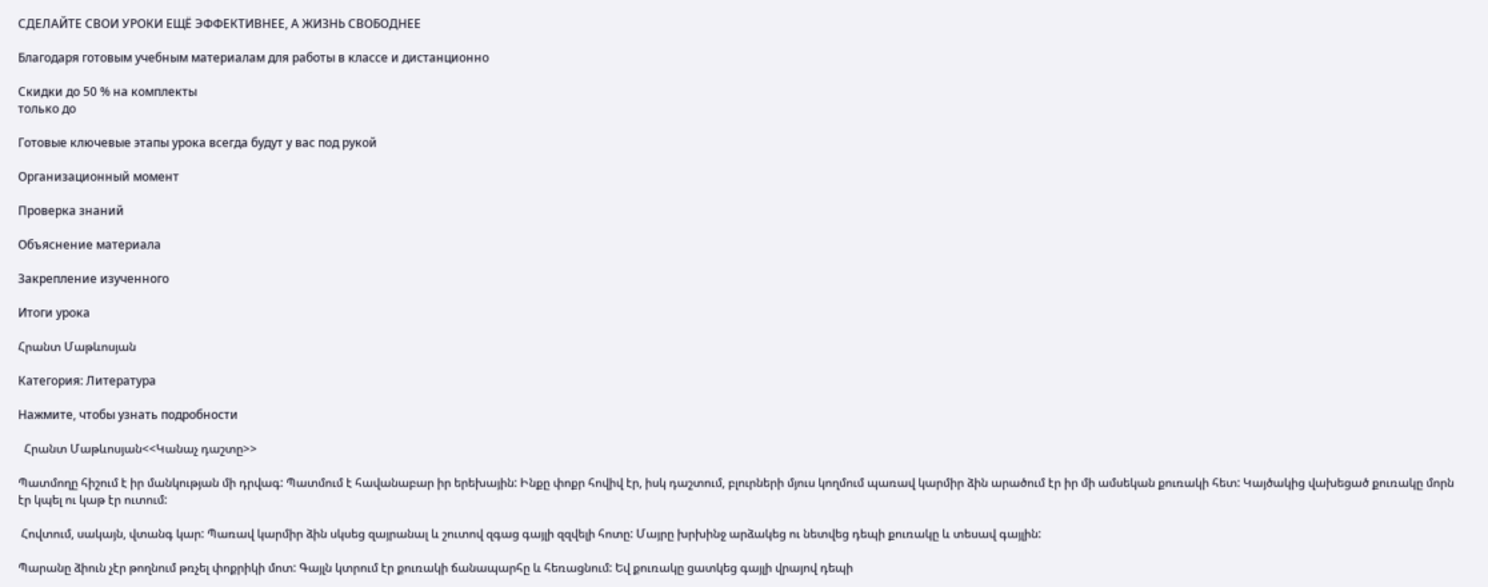СДЕЛАЙТЕ СВОИ УРОКИ ЕЩЁ ЭФФЕКТИВНЕЕ, А ЖИЗНЬ СВОБОДНЕЕ

Благодаря готовым учебным материалам для работы в классе и дистанционно

Скидки до 50 % на комплекты
только до

Готовые ключевые этапы урока всегда будут у вас под рукой

Организационный момент

Проверка знаний

Объяснение материала

Закрепление изученного

Итоги урока

Հրանտ Մաթևոսյան

Категория: Литература

Нажмите, чтобы узнать подробности

  Հրանտ Մաթևոսյան<<Կանաչ դաշտը>>

Պատմողը հիշում է իր մանկության մի դրվագ: Պատմում է հավանաբար իր երեխային: Ինքը փոքր հովիվ էր, իսկ դաշտում, բլուրների մյուս կողմում պառավ կարմիր ձին արածում էր իր մի ամսեկան քուռակի հետ: Կայծակից վախեցած քուռակը մորն էր կպել ու կաթ էր ուտում:

 Հովտում, սակայն, վտանգ կար: Պառավ կարմիր ձին սկսեց զայրանալ և շուտով զգաց գայլի զզվելի հոտը: Մայրը խրխինջ արձակեց ու նետվեց դեպի քուռակը և տեսավ գայլին:

Պարանը ձիուն չէր թողնում թռչել փոքրիկի մոտ: Գայլն կտրում էր քուռակի ճանապարհը և հեռացնում: Եվ քուռակը ցատկեց գայլի վրայով դեպի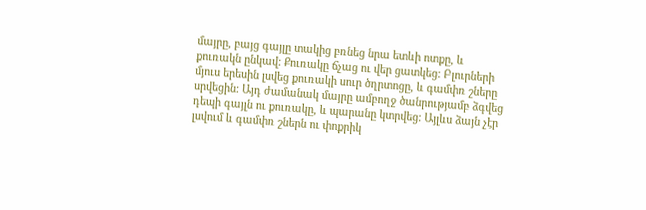մայրը, բայց գայլը տակից բռնեց նրա ետևի ոտքը, և քուռակն ընկավ: Քուռակը ճչաց ու վեր ցատկեց: Բլուրների մյուս երեսին լսվեց քուռակի սուր ծղրտոցը, և գամփռ շները սրվեցին: Այդ ժամանակ մայրը ամբողջ ծանրությամբ ձգվեց դեպի գայլն ու քուռակը, և պարանը կտրվեց: Այլևս ձայն չէր լսվում և գամփռ շներն ու փոքրիկ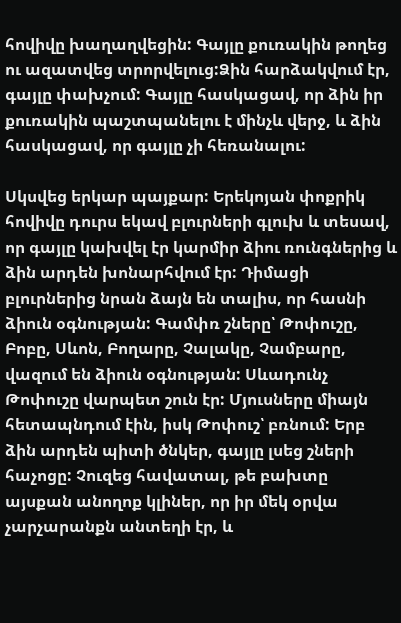հովիվը խաղաղվեցին: Գայլը քուռակին թողեց ու ազատվեց տրորվելուց:Ձին հարձակվում էր, գայլը փախչում: Գայլը հասկացավ, որ ձին իր քուռակին պաշտպանելու է մինչև վերջ, և ձին հասկացավ, որ գայլը չի հեռանալու:

Սկսվեց երկար պայքար: Երեկոյան փոքրիկ հովիվը դուրս եկավ բլուրների գլուխ և տեսավ, որ գայլը կախվել էր կարմիր ձիու ռունգներից և ձին արդեն խոնարհվում էր: Դիմացի բլուրներից նրան ձայն են տալիս, որ հասնի ձիուն օգնության: Գամփռ շները՝ Թոփուշը, Բոբը, Սևոն, Բողարը, Չալակը, Չամբարը, վազում են ձիուն օգնության: Սևադունչ Թոփուշը վարպետ շուն էր: Մյուսները միայն հետապնդում էին, իսկ Թոփուշ՝ բռնում: Երբ ձին արդեն պիտի ծնկեր, գայլը լսեց շների հաչոցը: Չուզեց հավատալ, թե բախտը այսքան անողոք կլիներ, որ իր մեկ օրվա չարչարանքն անտեղի էր, և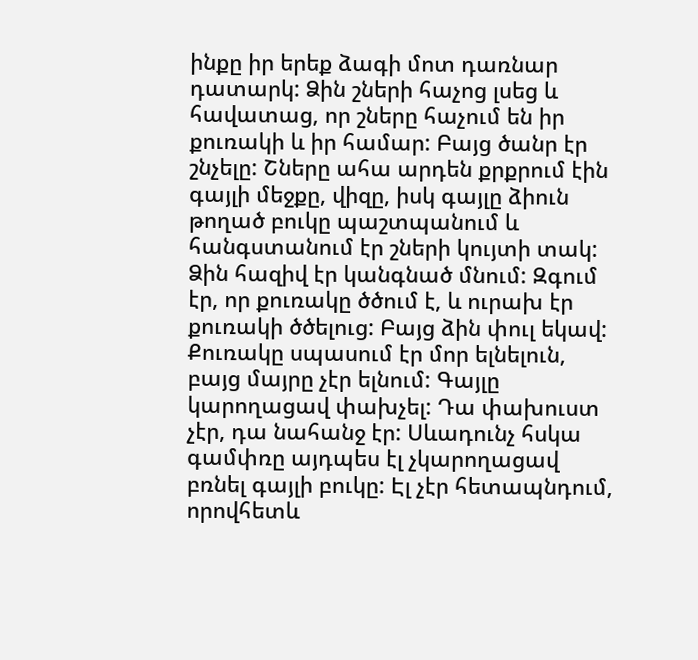ինքը իր երեք ձագի մոտ դառնար դատարկ: Ձին շների հաչոց լսեց և հավատաց, որ շները հաչում են իր քուռակի և իր համար: Բայց ծանր էր շնչելը: Շները ահա արդեն քրքրում էին գայլի մեջքը, վիզը, իսկ գայլը ձիուն թողած բուկը պաշտպանում և հանգստանում էր շների կույտի տակ: Ձին հազիվ էր կանգնած մնում: Զգում էր, որ քուռակը ծծում է, և ուրախ էր քուռակի ծծելուց: Բայց ձին փուլ եկավ: Քուռակը սպասում էր մոր ելնելուն, բայց մայրը չէր ելնում: Գայլը կարողացավ փախչել: Դա փախուստ չէր, դա նահանջ էր: Սևադունչ հսկա գամփռը այդպես էլ չկարողացավ բռնել գայլի բուկը: Էլ չէր հետապնդում, որովհետև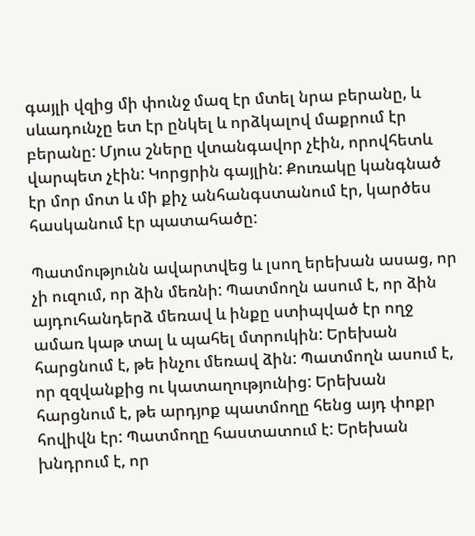գայլի վզից մի փունջ մազ էր մտել նրա բերանը, և սևադունչը ետ էր ընկել և որձկալով մաքրում էր բերանը: Մյուս շները վտանգավոր չէին, որովհետև վարպետ չէին: Կորցրին գայլին: Քուռակը կանգնած էր մոր մոտ և մի քիչ անհանգստանում էր, կարծես հասկանում էր պատահածը:

Պատմությունն ավարտվեց և լսող երեխան ասաց, որ չի ուզում, որ ձին մեռնի: Պատմողն ասում է, որ ձին այդուհանդերձ մեռավ և ինքը ստիպված էր ողջ ամառ կաթ տալ և պահել մտրուկին: Երեխան հարցնում է, թե ինչու մեռավ ձին: Պատմողն ասում է, որ զզվանքից ու կատաղությունից: Երեխան հարցնում է, թե արդյոք պատմողը հենց այդ փոքր հովիվն էր: Պատմողը հաստատում է: Երեխան խնդրում է, որ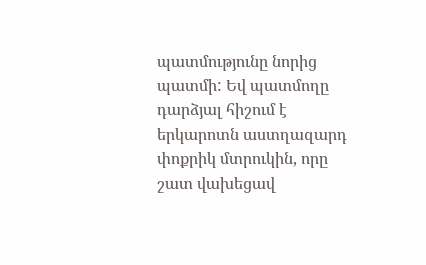պատմությունը նորից պատմի: Եվ պատմողը դարձյալ հիշում է երկարոտն աստղազարդ փոքրիկ մտրուկին, որը շատ վախեցավ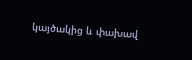կայծակից և փախավ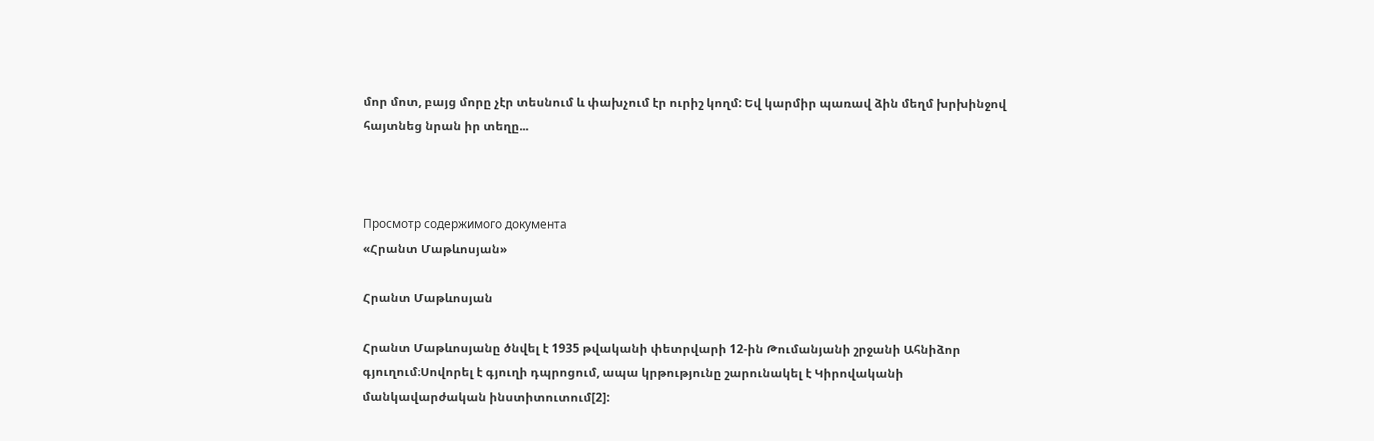մոր մոտ, բայց մորը չէր տեսնում և փախչում էր ուրիշ կողմ: Եվ կարմիր պառավ ձին մեղմ խրխինջով հայտնեց նրան իր տեղը...



Просмотр содержимого документа
«Հրանտ Մաթևոսյան»

Հրանտ Մաթևոսյան

Հրանտ Մաթևոսյանը ծնվել է 1935 թվականի փետրվարի 12-ին Թումանյանի շրջանի Ահնիձոր գյուղում։Սովորել է գյուղի դպրոցում, ապա կրթությունը շարունակել է Կիրովականի մանկավարժական ինստիտուտում[2]: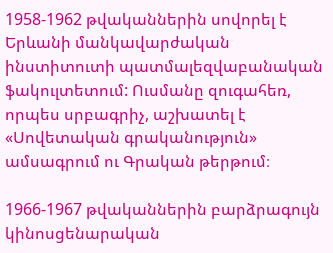1958-1962 թվականներին սովորել է Երևանի մանկավարժական ինստիտուտի պատմալեզվաբանական ֆակուլտետում: Ուսմանը զուգահեռ, որպես սրբագրիչ, աշխատել է «Սովետական գրականություն» ամսագրում ու Գրական թերթում։

1966-1967 թվականներին բարձրագույն կինոսցենարական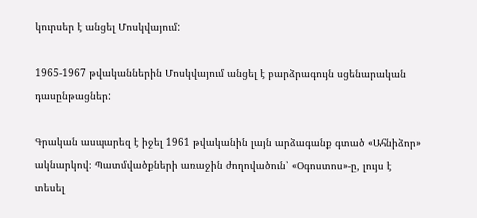կուրսեր է անցել Մոսկվայում:

1965-1967 թվականներին Մոսկվայում անցել է բարձրագույն սցենարական դասընթացներ:

Գրական ասպարեզ է իջել 1961 թվականին լայն արձագանք գտած «Ահնիձոր» ակնարկով։ Պատմվածքների առաջին ժողովածուն՝ «Օգոստոս»-ը, լույս է տեսել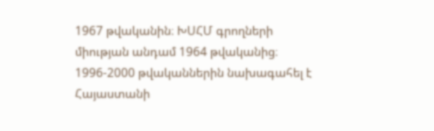1967 թվականին։ ԽՍՀՄ գրողների միության անդամ 1964 թվականից։ 1996-2000 թվականներին նախագահել է Հայաստանի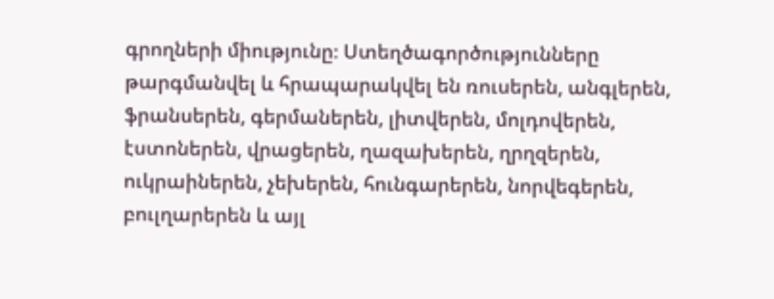գրողների միությունը։ Ստեղծագործությունները թարգմանվել և հրապարակվել են ռուսերեն, անգլերեն, ֆրանսերեն, գերմաներեն, լիտվերեն, մոլդովերեն, էստոներեն, վրացերեն, ղազախերեն, ղրղզերեն, ուկրաիներեն, չեխերեն, հունգարերեն, նորվեգերեն, բուլղարերեն և այլ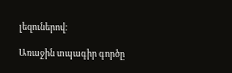լեզուներով։

Առաջին տպագիր գործը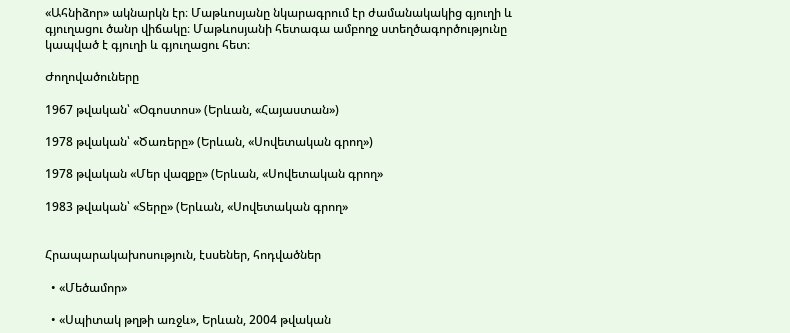«Ահնիձոր» ակնարկն էր։ Մաթևոսյանը նկարագրում էր ժամանակակից գյուղի և գյուղացու ծանր վիճակը։ Մաթևոսյանի հետագա ամբողջ ստեղծագործությունը կապված է գյուղի և գյուղացու հետ։

Ժողովածուները

1967 թվական՝ «Օգոստոս» (Երևան, «Հայաստան»)

1978 թվական՝ «Ծառերը» (Երևան, «Սովետական գրող»)

1978 թվական «Մեր վազքը» (Երևան, «Սովետական գրող»

1983 թվական՝ «Տերը» (Երևան, «Սովետական գրող»


Հրապարակախոսություն, էսսեներ, հոդվածներ

  • «Մեծամոր»

  • «Սպիտակ թղթի առջև», Երևան, 2004 թվական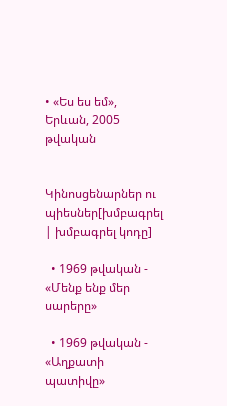• «Ես ես եմ», Երևան, 2005 թվական


Կինոսցենարներ ու պիեսներ[խմբագրել | խմբագրել կոդը]

  • 1969 թվական - «Մենք ենք մեր սարերը»

  • 1969 թվական - «Աղքատի պատիվը»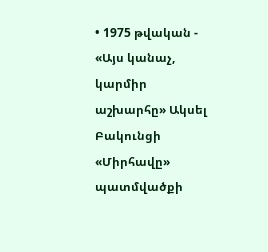• 1975 թվական - «Այս կանաչ, կարմիր աշխարհը» Ակսել Բակունցի «Միրհավը» պատմվածքի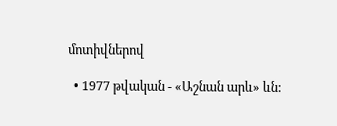մոտիվներով

  • 1977 թվական - «Աշնան արև» ևն: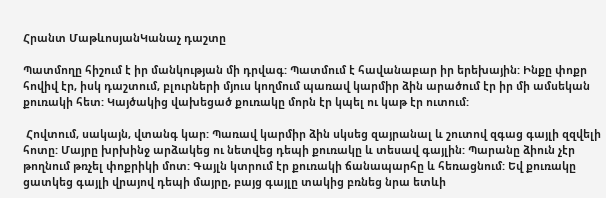Հրանտ ՄաթևոսյանԿանաչ դաշտը

Պատմողը հիշում է իր մանկության մի դրվագ: Պատմում է հավանաբար իր երեխային: Ինքը փոքր հովիվ էր, իսկ դաշտում, բլուրների մյուս կողմում պառավ կարմիր ձին արածում էր իր մի ամսեկան քուռակի հետ: Կայծակից վախեցած քուռակը մորն էր կպել ու կաթ էր ուտում:

 Հովտում, սակայն, վտանգ կար: Պառավ կարմիր ձին սկսեց զայրանալ և շուտով զգաց գայլի զզվելի հոտը: Մայրը խրխինջ արձակեց ու նետվեց դեպի քուռակը և տեսավ գայլին: Պարանը ձիուն չէր թողնում թռչել փոքրիկի մոտ: Գայլն կտրում էր քուռակի ճանապարհը և հեռացնում: Եվ քուռակը ցատկեց գայլի վրայով դեպի մայրը, բայց գայլը տակից բռնեց նրա ետևի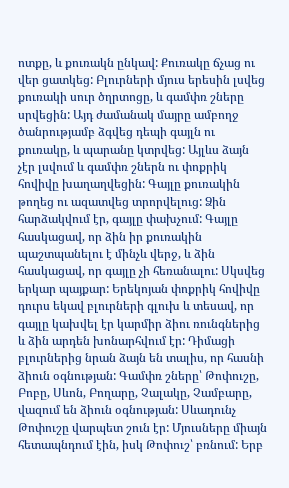ոտքը, և քուռակն ընկավ: Քուռակը ճչաց ու վեր ցատկեց: Բլուրների մյուս երեսին լսվեց քուռակի սուր ծղրտոցը, և գամփռ շները սրվեցին: Այդ ժամանակ մայրը ամբողջ ծանրությամբ ձգվեց դեպի գայլն ու քուռակը, և պարանը կտրվեց: Այլևս ձայն չէր լսվում և գամփռ շներն ու փոքրիկ հովիվը խաղաղվեցին: Գայլը քուռակին թողեց ու ազատվեց տրորվելուց: Ձին հարձակվում էր, գայլը փախչում: Գայլը հասկացավ, որ ձին իր քուռակին պաշտպանելու է մինչև վերջ, և ձին հասկացավ, որ գայլը չի հեռանալու: Սկսվեց երկար պայքար: Երեկոյան փոքրիկ հովիվը դուրս եկավ բլուրների գլուխ և տեսավ, որ գայլը կախվել էր կարմիր ձիու ռունգներից և ձին արդեն խոնարհվում էր: Դիմացի բլուրներից նրան ձայն են տալիս, որ հասնի ձիուն օգնության: Գամփռ շները՝ Թոփուշը, Բոբը, Սևոն, Բողարը, Չալակը, Չամբարը, վազում են ձիուն օգնության: Սևադունչ Թոփուշը վարպետ շուն էր: Մյուսները միայն հետապնդում էին, իսկ Թոփուշ՝ բռնում: Երբ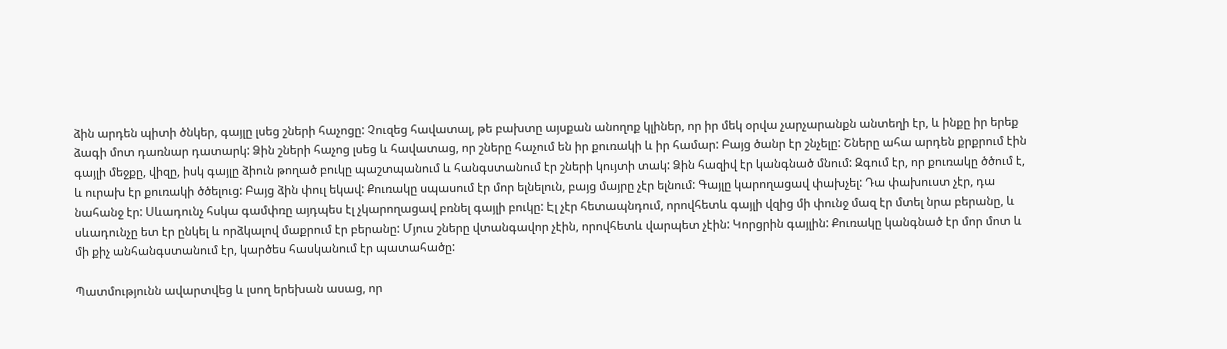ձին արդեն պիտի ծնկեր, գայլը լսեց շների հաչոցը: Չուզեց հավատալ, թե բախտը այսքան անողոք կլիներ, որ իր մեկ օրվա չարչարանքն անտեղի էր, և ինքը իր երեք ձագի մոտ դառնար դատարկ: Ձին շների հաչոց լսեց և հավատաց, որ շները հաչում են իր քուռակի և իր համար: Բայց ծանր էր շնչելը: Շները ահա արդեն քրքրում էին գայլի մեջքը, վիզը, իսկ գայլը ձիուն թողած բուկը պաշտպանում և հանգստանում էր շների կույտի տակ: Ձին հազիվ էր կանգնած մնում: Զգում էր, որ քուռակը ծծում է, և ուրախ էր քուռակի ծծելուց: Բայց ձին փուլ եկավ: Քուռակը սպասում էր մոր ելնելուն, բայց մայրը չէր ելնում: Գայլը կարողացավ փախչել: Դա փախուստ չէր, դա նահանջ էր: Սևադունչ հսկա գամփռը այդպես էլ չկարողացավ բռնել գայլի բուկը: Էլ չէր հետապնդում, որովհետև գայլի վզից մի փունջ մազ էր մտել նրա բերանը, և սևադունչը ետ էր ընկել և որձկալով մաքրում էր բերանը: Մյուս շները վտանգավոր չէին, որովհետև վարպետ չէին: Կորցրին գայլին: Քուռակը կանգնած էր մոր մոտ և մի քիչ անհանգստանում էր, կարծես հասկանում էր պատահածը:

Պատմությունն ավարտվեց և լսող երեխան ասաց, որ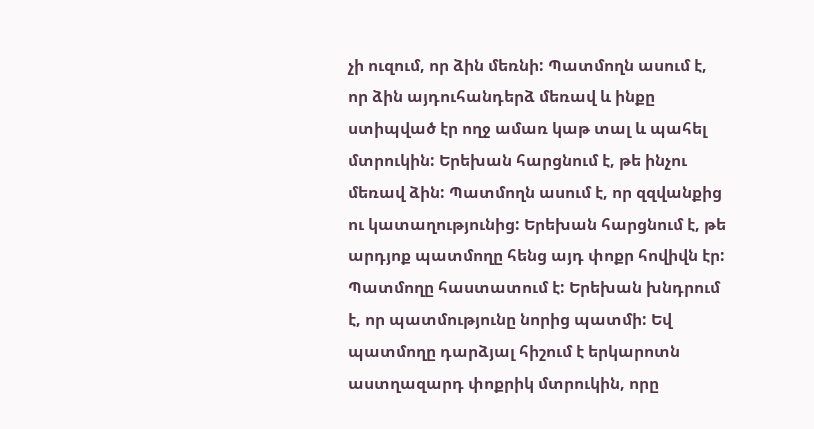չի ուզում, որ ձին մեռնի: Պատմողն ասում է, որ ձին այդուհանդերձ մեռավ և ինքը ստիպված էր ողջ ամառ կաթ տալ և պահել մտրուկին: Երեխան հարցնում է, թե ինչու մեռավ ձին: Պատմողն ասում է, որ զզվանքից ու կատաղությունից: Երեխան հարցնում է, թե արդյոք պատմողը հենց այդ փոքր հովիվն էր: Պատմողը հաստատում է: Երեխան խնդրում է, որ պատմությունը նորից պատմի: Եվ պատմողը դարձյալ հիշում է երկարոտն աստղազարդ փոքրիկ մտրուկին, որը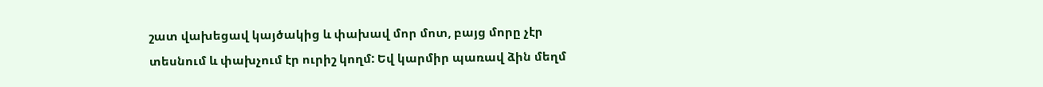շատ վախեցավ կայծակից և փախավ մոր մոտ, բայց մորը չէր տեսնում և փախչում էր ուրիշ կողմ: Եվ կարմիր պառավ ձին մեղմ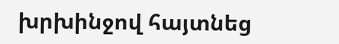խրխինջով հայտնեց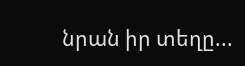նրան իր տեղը...